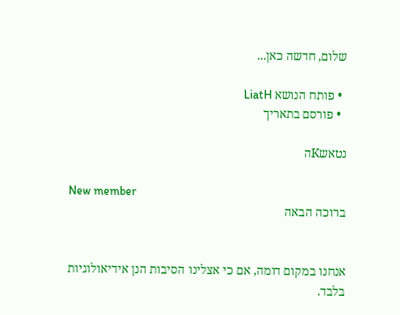שלום, חדשה כאן...

  • פותח הנושא LiatH
  • פורסם בתאריך

נטאשKה

New member
ברוכה הבאה


אנחנו במקום דומה, אם כי אצלינו הסיבות הנן אידיאולוגיות בלבד.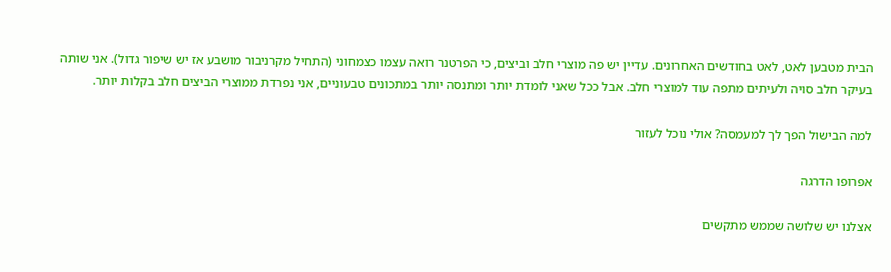הבית מטבען לאט, לאט בחודשים האחרונים. עדיין יש פה מוצרי חלב וביצים, כי הפרטנר רואה עצמו כצמחוני (התחיל מקרניבור מושבע אז יש שיפור גדול). אני שותה בעיקר חלב סויה ולעיתים מתפה עוד למוצרי חלב. אבל ככל שאני לומדת יותר ומתנסה יותר במתכונים טבעוניים, אני נפרדת ממוצרי הביצים חלב בקלות יותר.

למה הבישול הפך לך למעמסה? אולי נוכל לעזור

אפרופו הדרגה

אצלנו יש שלושה שממש מתקשים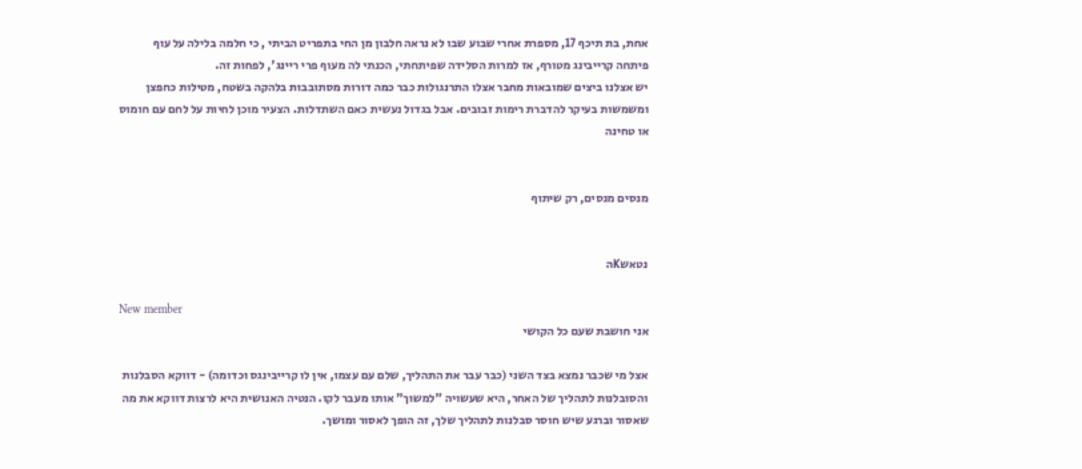אחת, בת תיכף 17, מספרת אחרי שבוע שבו לא נראה חלבון מן החי בתפריט הביתי , כי חלמה בלילה על עוף
פיתחה קרייבינג מטורף, אז למרות הסלידה שפיתחתי, הכנתי לה מעוף פרי ריינג', לפחות זה.
יש אצלנו ביצים שמובאות מחבר אצלו התרנגולות כבר כמה דורות מסתובבות בלהקה בשטח, מטילות כחפצן ומשמשות בעיקר להדברת רימות זבובים. אבל בגדול נעשית כאם השתדלות. הצעיר מוכן לחיות על לחם עם חומוס או טחינה


מנסים מנסים, רק שיתוף


נטאשKה

New member
אני חושבת שעם כל הקושי

אצל מי שכבר נמצא בצד השני (כבר עבר את התהליך, שלם עם עצמו, אין לו קרייבינגס וכדומה) - דווקא הסבלנות והסובלנות לתהליך של האחר, היא שעשויה "למשוך" אותו מעבר לקו. הנטיה האנושית היא לרצות דווקא את מה שאסור וברגע שיש חוסר סבלנות לתהליך שלך, זה הופך לאסור ומושך.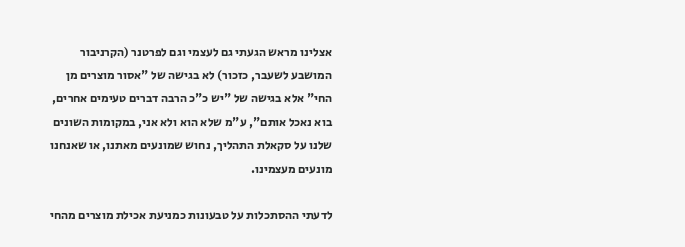אצלינו מראש הגעתי גם לעצמי וגם לפרטנר (הקרניבור המושבע לשעבר, כזכור) לא בגישה של "אסור מוצרים מן החי" אלא בגישה של "יש כ"כ הרבה דברים טעימים אחרים, בוא נאכל אותם", ע"מ שלא הוא ולא אני, במקומות השונים שלנו על סקאלת התהליך, נחוש שמונעים מאתנו, או שאנחנו מונעים מעצמינו.

לדעתי ההסתכלות על טבעונות כמניעת אכילת מוצרים מהחי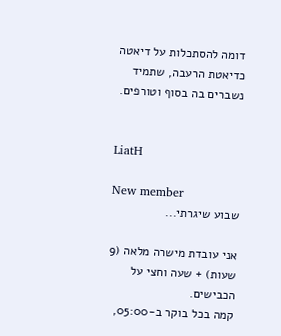דומה להסתכלות על דיאטה כדיאטת הרעבה, שתמיד נשברים בה בסוף וטורפים.


LiatH

New member
שבוע שיגרתי...

אני עובדת מישרה מלאה (9 שעות) + שעה וחצי על הכבישים.
קמה בכל בוקר ב-05:00,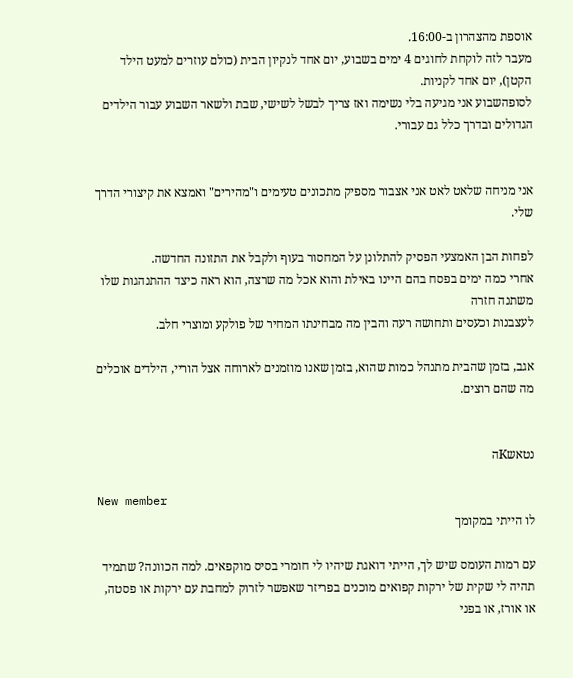אוספת מהצהרון ב-16:00.
מעבר לזה לוקחת לחוגים 4 ימים בשבוע, יום אחד לנקיון הבית (כולם עוזרים למעט הילד הקטן), יום אחד לקניות.
לסופהשבוע אני מגיעה בלי נשימה ואז צריך לבשל לשישי, שבת ולשאר השבוע עבור הילדים הגדולים ובדרך כלל גם עבורי.


אני מניחה שלאט לאט אני אצבור מספיק מתכונים טעימים ו"מהירים" ואמצא את קיצורי הדרך שלי.

לפחות הבן האמצעי הפסיק להתלונן על המחסור בעוף ולקבל את התזונה החדשה.
אחרי כמה ימים בפסח בהם היינו באילת והוא אכל מה שרצה, הוא ראה כיצד ההתנהגות שלו משתנה חזרה
לעצבנות וכעסים ותחושה רעה והבין מה מבחינתו המחיר של פולקע ומוצרי חלב.

אגב, בזמן שהבית מתנהל כמות שהוא, בזמן שאנו מוזמנים לארוחה אצל הוריי, הילדים אוכלים מה שהם רוצים.


נטאשKה

New member
לו הייתי במקומך

עם רמות העומס שיש לך, הייתי דואגת שיהיו לי חומרי בסיס מוקפאים. למה הכוונה? שתמיד תהיה לי שקית של ירקות קפואים מוכנים בפריזר שאפשר לזרוק למחבת עם ירקות או פסטה, או אורז, או בפני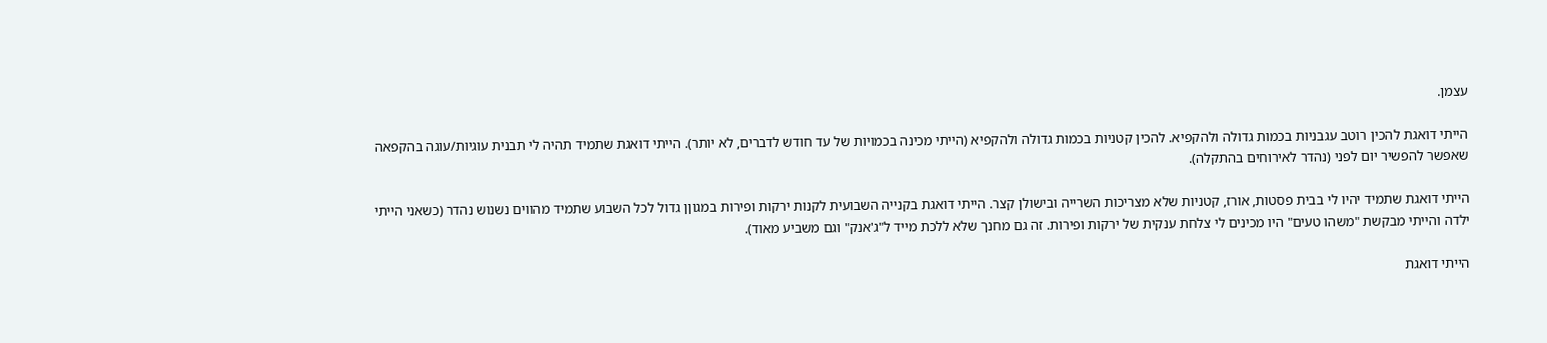עצמן.

הייתי דואגת להכין רוטב עגבניות בכמות גדולה ולהקפיא. להכין קטניות בכמות גדולה ולהקפיא (הייתי מכינה בכמויות של עד חודש לדברים, לא יותר). הייתי דואגת שתמיד תהיה לי תבנית עוגיות/עוגה בהקפאה שאפשר להפשיר יום לפני (נהדר לאירוחים בהתקלה).

הייתי דואגת שתמיד יהיו לי בבית פסטות, אורז, קטניות שלא מצריכות השרייה ובישולן קצר. הייתי דואגת בקנייה השבועית לקנות ירקות ופירות במגוןן גדול לכל השבוע שתמיד מהווים נשנוש נהדר (כשאני הייתי ילדה והייתי מבקשת "משהו טעים" היו מכינים לי צלחת ענקית של ירקות ופירות. זה גם מחנך שלא ללכת מייד ל"ג'אנק" וגם משביע מאוד).

הייתי דואגת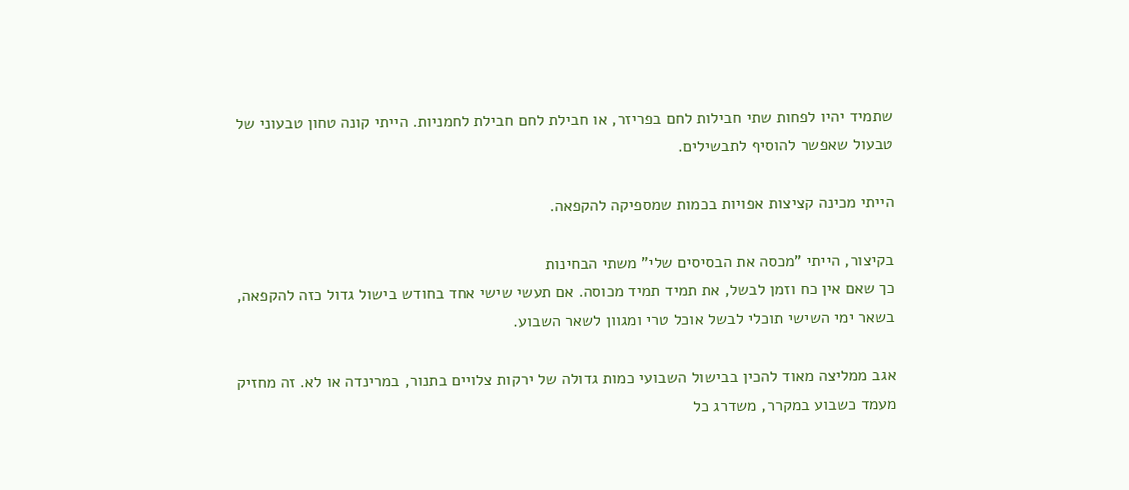שתמיד יהיו לפחות שתי חבילות לחם בפריזר, או חבילת לחם חבילת לחמניות. הייתי קונה טחון טבעוני של טבעול שאפשר להוסיף לתבשילים.

הייתי מכינה קציצות אפויות בכמות שמספיקה להקפאה.

בקיצור, הייתי "מכסה את הבסיסים שלי" משתי הבחינות
כך שאם אין כח וזמן לבשל, את תמיד תמיד מכוסה. אם תעשי שישי אחד בחודש בישול גדול כזה להקפאה, בשאר ימי השישי תוכלי לבשל אוכל טרי ומגוון לשאר השבוע.

אגב ממליצה מאוד להכין בבישול השבועי כמות גדולה של ירקות צלויים בתנור, במרינדה או לא. זה מחזיק מעמד כשבוע במקרר, משדרג כל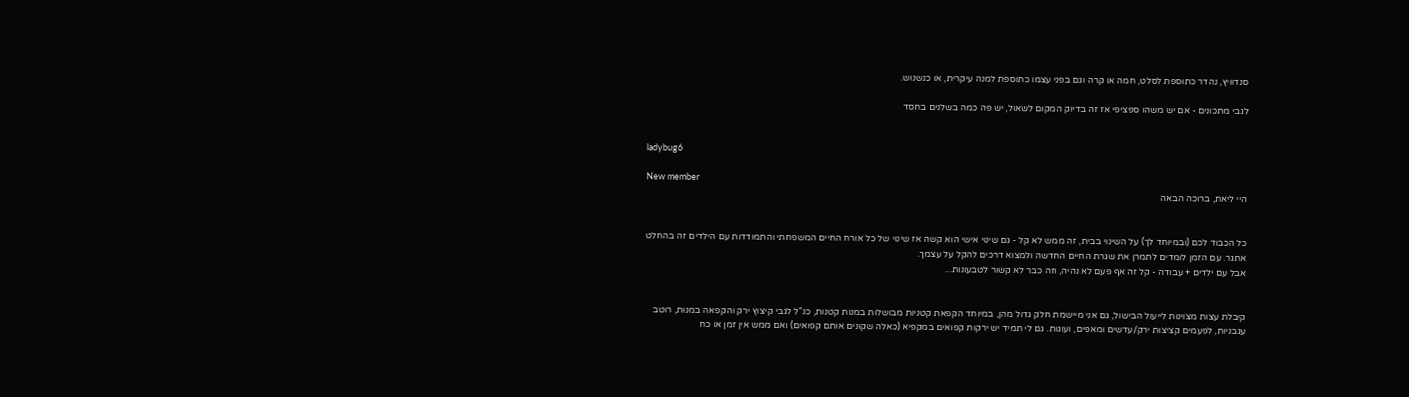סנדוויץ, נהדר כתוספת לסלט, חמה או קרה וגם בפני עצמו כתוספת למנה עיקרית, או כנשנוש.

לגבי מתכונים - אם יש משהו ספציפי אז זה בדיוק המקום לשאול, יש פה כמה בשלנים בחסד


ladybug6

New member
היי ליאת, ברוכה הבאה


כל הכבוד לכם (ובמיוחד לך) על השינוי בבית, זה ממש לא קל - גם שינוי אישי הוא קשה אז שינוי של כל אורח החיים המשפחתי והתמודדות עם הילדים זה בהחלט אתגר. עם הזמן לומדים לתמרן את שגרת החיים החדשה ולמצוא דרכים להקל על עצמך.
אבל עם ילדים + עבודה - קל זה אף פעם לא נהיה, וזה כבר לא קשור לטבעונות...


קיבלת עצות מצוינות לייעול הבישול, גם אני מיישמת חלק גדול מהן, במיוחד הקפאת קטניות מבושלות במנות קטנות, כנ"ל לגבי קיצוץ ירק והקפאה במנות, רוטב עגבניות, לפעמים קציצות ירק/עדשים ומאפים, ועוגות. גם לי תמיד יש ירקות קפואים במקפיא (כאלה שקונים אותם קפואים) ואם ממש אין זמן או כח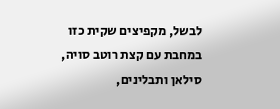לבשל, מקפיצים שקית כזו במחבת עם קצת רוטב סויה, סילאן ותבלינים,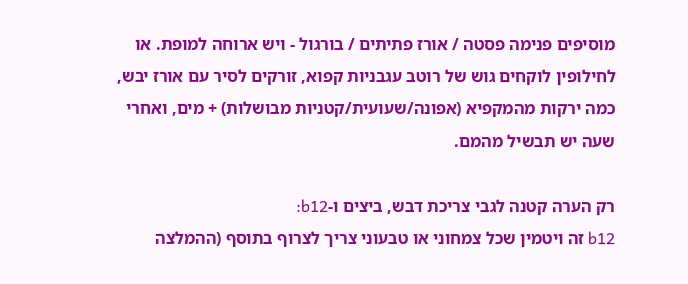מוסיפים פנימה פסטה / אורז פתיתים / בורגול - ויש ארוחה למופת. או לחילופין לוקחים גוש של רוטב עגבניות קפוא, זורקים לסיר עם אורז יבש, כמה ירקות מהמקפיא (אפונה/שעועית/קטניות מבושלות) + מים, ואחרי שעה יש תבשיל מהמם.

רק הערה קטנה לגבי צריכת דבש, ביצים ו-b12:
b12 זה ויטמין שכל צמחוני או טבעוני צריך לצרוף בתוסף (ההמלצה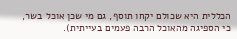הכללית היא שכולם יקחו תוסף, גם מי שכן אוכל בשר, כי הספיגה מהאוכל הרבה פעמים בעייתית).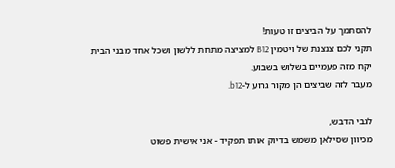להסתמך על הביצים זו טעות!
תקני לכם צנצנת של ויטמין B12 למציצה מתחת ללשון ושכל אחד מבני הבית יקח מזה פעמיים בשלוש בשבוע.
מעבר לזה שביצים הן מקור גרוע ל-b12.

לגבי הדבש,
מכיוון שסילאן משמש בדיוק אותו תפקיד - אני אישית פשוט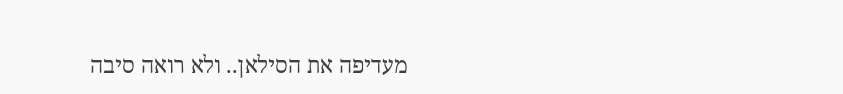מעדיפה את הסילאן.. ולא רואה סיבה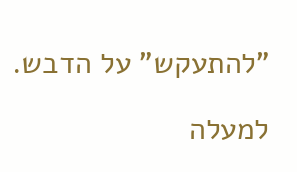"להתעקש" על הדבש.

למעלה